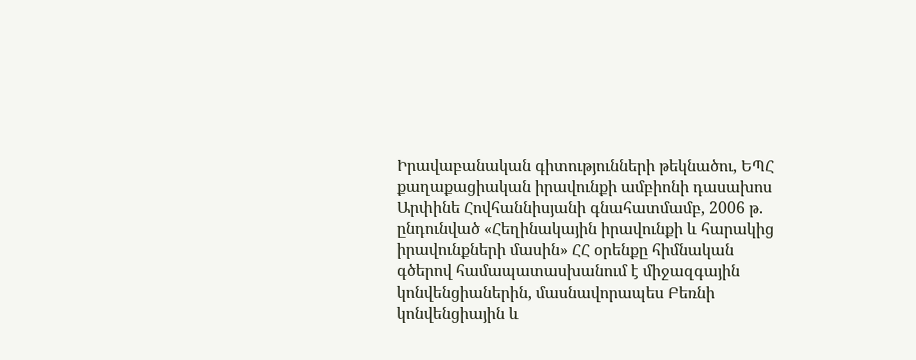Իրավաբանական գիտությունների թեկնածու, ԵՊՀ քաղաքացիական իրավունքի ամբիոնի դասախոս Արփինե Հովհաննիսյանի գնահատմամբ, 2006 թ. ընդունված «Հեղինակային իրավունքի և հարակից իրավունքների մասին» ՀՀ օրենքը հիմնական գծերով համապատասխանում է միջազգային կոնվենցիաներին, մասնավորապես Բեռնի կոնվենցիային և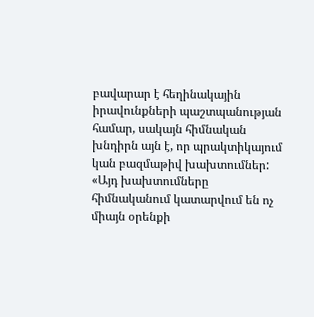բավարար է հեղինակային իրավունքների պաշտպանության համար, սակայն հիմնական խնդիրն այն է, որ պրակտիկայում կան բազմաթիվ խախտումներ:
«Այդ խախտումները հիմնականում կատարվում են ոչ միայն օրենքի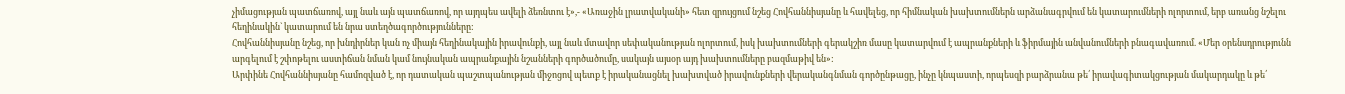չիմացության պատճառով, այլ նաև այն պատճառով, որ այդպես ավելի ձեռնտու է»,- «Առաջին լրատվականի» հետ զրույցում նշեց Հովհաննիսյանը և հավելեց, որ հիմնական խախտումներն արձանագրվում են կատարումների ոլորտում, երբ առանց նշելու հեղինակին` կատարում են նրա ստեղծագործությունները:
Հովհաննիսյանը նշեց, որ խնդիրներ կան ոչ միայն հեղինակային իրավունքի, այլ նաև մտավոր սեփականության ոլորտում, իսկ խախտումների գերակշիռ մասը կատարվում է ապրանքների և ֆիրմային անվանումների բնագավառում. «Մեր օրենսդրությունն արգելում է շփոթելու աստիճան նման կամ նույնական ապրանքային նշանների գործածումը, սակայն այսօր այդ խախտումները բազմաթիվ են»:
Արփինե Հովհաննիսյանը համոզված է, որ դատական պաշտպանության միջոցով պետք է իրականացնել խախտված իրավունքների վերականգնման գործընթացը, ինչը կնպաստի, որպեսզի բարձրանա թե՛ իրավագիտակցության մակարդակը և թե՛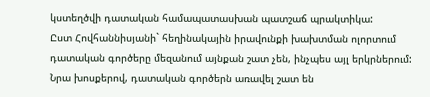կստեղծվի դատական համապատասխան պատշաճ պրակտիկա:
Ըստ Հովհաննիսյանի` հեղինակային իրավունքի խախտման ոլորտում դատական գործերը մեզանում այնքան շատ չեն, ինչպես այլ երկրներում: Նրա խոսքերով, դատական գործերն առավել շատ են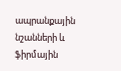ապրանքային նշանների և ֆիրմային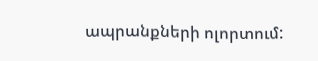ապրանքների ոլորտում: